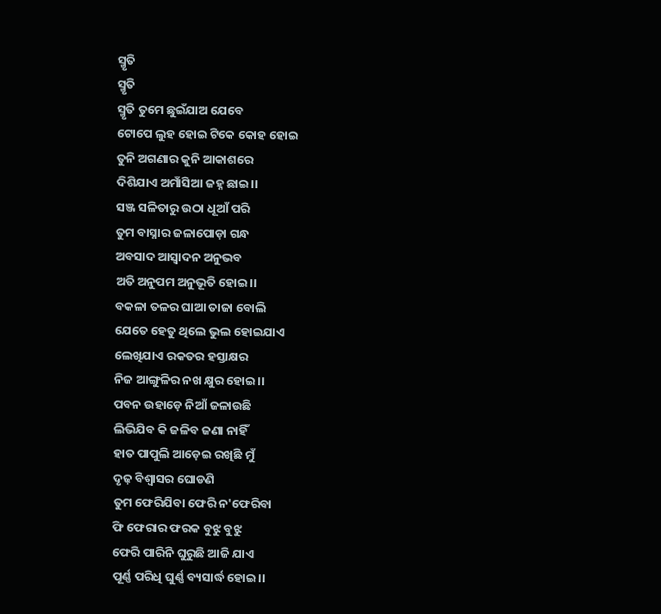ସ୍ମୃତି
ସ୍ମୃତି
ସ୍ମୃତି ତୁମେ ଛୁଇଁଯାଅ ଯେବେ
ଟୋପେ ଲୁହ ହୋଇ ଟିକେ କୋହ ହୋଇ
ତୁନି ଅଗଣାର କୁନି ଆକାଶରେ
ଦିଶିଯାଏ ଅମାଁସିଆ ଜହ୍ନ ଛାଇ।।
ସଞ୍ଜ ସଳିତାରୁ ଉଠା ଧୂଆଁ ପରି
ତୁମ ବାସ୍ନାର ଜଳାପୋଡ଼ା ଗନ୍ଧ
ଅବସାଦ ଆସ୍ଵାଦନ ଅନୁଭବ
ଅତି ଅନୁପମ ଅନୁଭୂତି ହୋଇ।।
ବକଳା ତଳର ଘାଆ ତାଜା ବୋଲି
ଯେତେ ହେତୁ ଥିଲେ ଭୁଲ ହୋଇଯାଏ
ଲେଖିଯାଏ ରକତର ହସ୍ତାକ୍ଷର
ନିଜ ଆଙ୍ଗୁଳିର ନଖ କ୍ଷୁର ହୋଇ।।
ପବନ ଉହାଡ଼େ ନିଆଁ ଜଳାଉଛି
ଲିଭିଯିବ କି ଜଳିବ ଜଣା ନାହିଁ
ହାତ ପାପୁଲି ଆଡ଼େଇ ରଖିଛି ମୁଁ
ଦୃଢ଼ ବିଶ୍ୱାସର ଘୋଡଣି
ତୁମ ଫେରିଯିବା ଫେରି ନ'ଫେରିବା
ଫି ଫେରାର ଫରକ ବୁଝୁ ବୁଝୁ
ଫେରି ପାରିନି ଘୁରୁଛି ଆଜି ଯାଏ
ପୂର୍ଣ୍ଣ ପରିଧି ଘୁର୍ଣ୍ଣ ବ୍ୟସାର୍ଦ୍ଧ ହୋଇ।।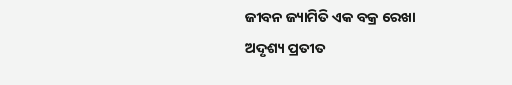ଜୀବନ ଜ୍ୟାମିତି ଏକ ବକ୍ର ରେଖା
ଅଦୃଶ୍ୟ ପ୍ରତୀତ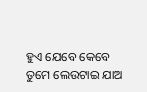ହୁଏ ଯେବେ କେବେ
ତୁମେ ଲେଉଟାଇ ଯାଅ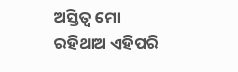ଅସ୍ତିତ୍ୱ ମୋ
ରହିଥାଅ ଏହିପରି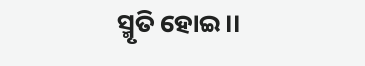ସ୍ମୃତି ହୋଇ।।